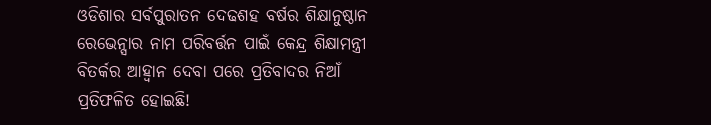ଓଡିଶାର ସର୍ବପୁରାତନ ଦେଢଶହ ବର୍ଷର ଶିକ୍ଷାନୁଷ୍ଠାନ ରେଭେନ୍ସାର ନାମ ପରିବର୍ତ୍ତନ ପାଇଁ କେନ୍ଦ୍ର ଶିକ୍ଷାମନ୍ତ୍ରୀ ବିତର୍କର ଆହ୍ୱାନ ଦେବା ପରେ ପ୍ରତିବାଦର ନିଆଁ ପ୍ରତିଫଳିତ ହୋଇଛି!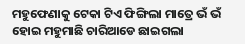ମହୁଫେଣାକୁ ଟେକା ଟିଏ ଫିଙ୍ଗିଲା ମାତ୍ରେ ଭଁ ଭଁ ହୋଇ ମହୁମାଛି ଚାରିଆଡେ ଛାଇଗଲା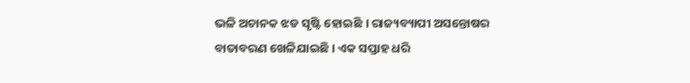ଭଳି ଅଚାନକ ଝଡ ସୃଷ୍ଟି ହୋଇଛି । ରାଜ୍ୟବ୍ୟାପୀ ଅସନ୍ତୋଷର ବାତାବରଣ ଖେଳିଯାଇଛି । ଏକ ସପ୍ତାହ ଧରି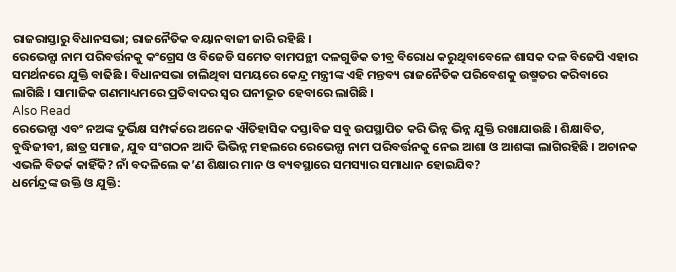ରାଜରାସ୍ତାରୁ ବିଧାନସଭା; ରାଜନୈତିକ ବୟାନବାଜୀ ଜାରି ରହିଛି ।
ରେଭେନ୍ସା ନାମ ପରିବର୍ତ୍ତନକୁ କଂଗ୍ରେସ ଓ ବିଜେଡି ସମେତ ବାମପନ୍ଥୀ ଦଳଗୁଡିକ ତୀବ୍ର ବିରୋଧ କରୁଥିବାବେଳେ ଶାସକ ଦଳ ବିଜେପି ଏହାର ସମର୍ଥନରେ ଯୁକ୍ତି ବାଢିଛି । ବିଧାନସଭା ଚାଲିଥିବା ସମୟରେ କେନ୍ଦ୍ର ମନ୍ତ୍ରୀଙ୍କ ଏହି ମନ୍ତବ୍ୟ ରାଜନୈତିକ ପରିବେଶକୁ ଉଷ୍ମତର କରିବାରେ ଲାଗିଛି । ସାମାଜିକ ଗଣମାଧ୍ୟମରେ ପ୍ରତିବାଦର ସ୍ୱର ଘନୀଭୂତ ହେବାରେ ଲାଗିଛି ।
Also Read
ରେଭେନ୍ସା ଏବଂ ନଅଙ୍କ ଦୁର୍ଭିକ୍ଷ ସମ୍ପର୍କରେ ଅନେକ ଐତିହାସିକ ଦସ୍ତାବିଜ ସବୁ ଉପସ୍ଥାପିତ କରି ଭିନ୍ନ ଭିନ୍ନ ଯୁକ୍ତି ରଖାଯାଉଛି । ଶିକ୍ଷାବିତ, ବୁଦ୍ଧିଜୀବୀ, ଛାତ୍ର ସମାଜ, ଯୁବ ସଂଗଠନ ଆଦି ଭିଭିନ୍ନ ମହଲରେ ରେଭେନ୍ସା ନାମ ପରିବର୍ତ୍ତନକୁ ନେଇ ଆଶା ଓ ଆଶଙ୍କା ଲାଗିରହିଛି । ଅଚାନକ ଏଭଳି ବିତର୍କ କାହିଁକି? ନାଁ ବଦଳିଲେ କ’ଣ ଶିକ୍ଷାର ମାନ ଓ ବ୍ୟବସ୍ଥାରେ ସମସ୍ୟାର ସମାଧାନ ହୋଇଯିବ?
ଧର୍ମେନ୍ଦ୍ରଙ୍କ ଉକ୍ତି ଓ ଯୁକ୍ତି: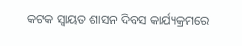କଟକ ସ୍ୱାୟତ ଶାସନ ଦିବସ କାର୍ଯ୍ୟକ୍ରମରେ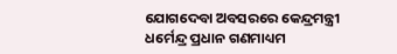ଯୋଗଦେବା ଅବସରରେ କେନ୍ଦ୍ରମନ୍ତ୍ରୀ ଧର୍ମେନ୍ଦ୍ର ପ୍ରଧାନ ଗଣମାଧ୍ୟମ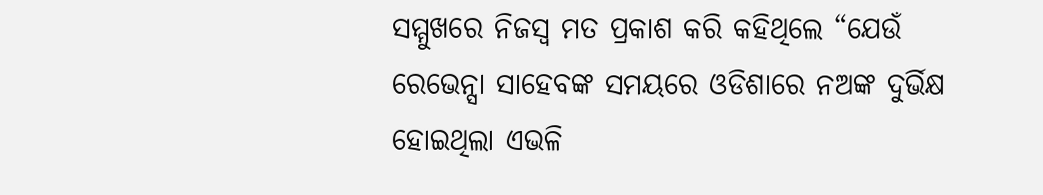ସମ୍ମୁଖରେ ନିଜସ୍ୱ ମତ ପ୍ରକାଶ କରି କହିଥିଲେ “ଯେଉଁ ରେଭେନ୍ସା ସାହେବଙ୍କ ସମୟରେ ଓଡିଶାରେ ନଅଙ୍କ ଦୁର୍ଭିକ୍ଷ ହୋଇଥିଲା ଏଭଳି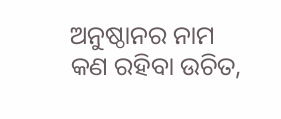ଅନୁଷ୍ଠାନର ନାମ କଣ ରହିବା ଉଚିତ,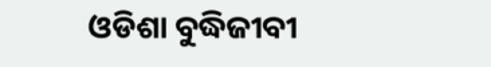ଓଡିଶା ବୁଦ୍ଧିଜୀବୀ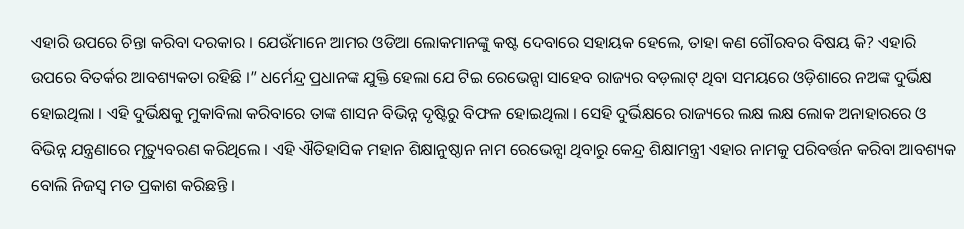ଏହାରି ଉପରେ ଚିନ୍ତା କରିବା ଦରକାର । ଯେଉଁମାନେ ଆମର ଓଡିଆ ଲୋକମାନଙ୍କୁ କଷ୍ଟ ଦେବାରେ ସହାୟକ ହେଲେ, ତାହା କଣ ଗୌରବର ବିଷୟ କି? ଏହାରି ଉପରେ ବିତର୍କର ଆବଶ୍ୟକତା ରହିଛି ।” ଧର୍ମେନ୍ଦ୍ର ପ୍ରଧାନଙ୍କ ଯୁକ୍ତି ହେଲା ଯେ ଟିଇ ରେଭେନ୍ସା ସାହେବ ରାଜ୍ୟର ବଡ଼ଲାଟ୍ ଥିବା ସମୟରେ ଓଡ଼ିଶାରେ ନଅଙ୍କ ଦୁର୍ଭିକ୍ଷ ହୋଇଥିଲା । ଏହି ଦୁର୍ଭିକ୍ଷକୁ ମୁକାବିଲା କରିବାରେ ତାଙ୍କ ଶାସନ ବିଭିନ୍ନ ଦୃଷ୍ଟିରୁ ବିଫଳ ହୋଇଥିଲା । ସେହି ଦୁର୍ଭିକ୍ଷରେ ରାଜ୍ୟରେ ଲକ୍ଷ ଲକ୍ଷ ଲୋକ ଅନାହାରରେ ଓ ବିଭିନ୍ନ ଯନ୍ତ୍ରଣାରେ ମୃତ୍ୟୁବରଣ କରିଥିଲେ । ଏହି ଐତିହାସିକ ମହାନ ଶିକ୍ଷାନୁଷ୍ଠାନ ନାମ ରେଭେନ୍ସା ଥିବାରୁ କେନ୍ଦ୍ର ଶିକ୍ଷାମନ୍ତ୍ରୀ ଏହାର ନାମକୁ ପରିବର୍ତ୍ତନ କରିବା ଆବଶ୍ୟକ ବୋଲି ନିଜସ୍ୱ ମତ ପ୍ରକାଶ କରିଛନ୍ତି ।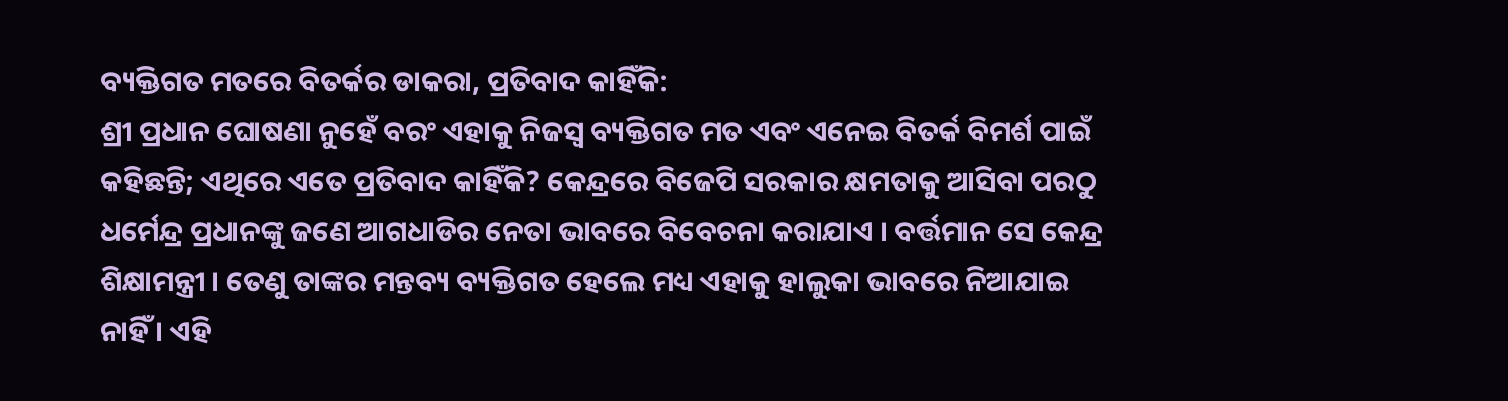ବ୍ୟକ୍ତିଗତ ମତରେ ବିତର୍କର ଡାକରା, ପ୍ରତିବାଦ କାହିଁକି:
ଶ୍ରୀ ପ୍ରଧାନ ଘୋଷଣା ନୁହେଁ ବରଂ ଏହାକୁ ନିଜସ୍ୱ ବ୍ୟକ୍ତିଗତ ମତ ଏବଂ ଏନେଇ ବିତର୍କ ବିମର୍ଶ ପାଇଁ କହିଛନ୍ତି; ଏଥିରେ ଏତେ ପ୍ରତିବାଦ କାହିଁକି? କେନ୍ଦ୍ରରେ ବିଜେପି ସରକାର କ୍ଷମତାକୁ ଆସିବା ପରଠୁ ଧର୍ମେନ୍ଦ୍ର ପ୍ରଧାନଙ୍କୁ ଜଣେ ଆଗଧାଡିର ନେତା ଭାବରେ ବିବେଚନା କରାଯାଏ । ବର୍ତ୍ତମାନ ସେ କେନ୍ଦ୍ର ଶିକ୍ଷାମନ୍ତ୍ରୀ । ତେଣୁ ତାଙ୍କର ମନ୍ତବ୍ୟ ବ୍ୟକ୍ତିଗତ ହେଲେ ମଧ୍ୟ ଏହାକୁ ହାଲୁକା ଭାବରେ ନିଆଯାଇ ନାହିଁ । ଏହି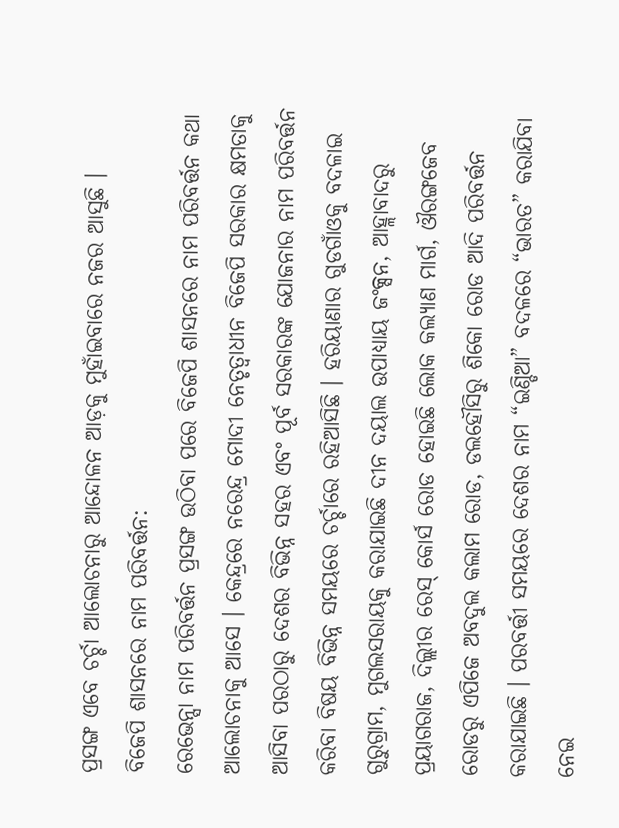ପ୍ରସଙ୍ଗ ଏବେ ଚର୍ଚ୍ଚା ଆଲୋଚନାରୁ ଆନ୍ଦୋଳନ ଆଡ଼କୁ ମୁହାଁଇବାରେ ନଜର ଆସୁଛି ।
ବିଜେପି ଶାସନରେ ନାମ ପରିବର୍ତ୍ତନ:
ରେଭେନ୍ସା ନାମ ପରିବର୍ତ୍ତନ ପ୍ରସଙ୍ଗ ଉଠିବା ପରେ ବିଜେପି ଶାସନରେ ନାମ ପରିବର୍ତ୍ତନ କଥା ଆଲୋଚନାକୁ ଆସେ । କେନ୍ଦ୍ରରେ ନରେନ୍ଦ୍ର ମୋଦୀ ନେତୃତ୍ୱାଧୀନ ବିଜେପି ସରକାର କ୍ଷମତାକୁ ଆସିବା ପରଠାରୁ ଦେଶର ବିଭିନ୍ନ ସହର ଏବଂ ପୂର୍ବ ସରକାରଙ୍କ ଯୋଜନାର ନାମ ପରିବର୍ତ୍ତନ କରିବା ବିଷୟ ବିଭିନ୍ନ ସମୟରେ ଚର୍ଚ୍ଚାରେ ରହିଆସିଛି । ହରିୟାଣାର ଗୁଡଗାଁଓକୁ ବଦଳାଇ ଗୁରୁଗ୍ରାମ, ମୁଗଲସରାୟକୁ କରାଯାଇଛି ଦୀନ ଦୟାଲ ଉପାଧ୍ୟାୟ ଜଂକ୍ସନ, ଆହ୍ଲାବାଦରୁ ପ୍ରୟାଗରାଜ, ଦିଲ୍ଲୀର ରେସ୍ କୋର୍ସ ରୋଡ ହୋଇଛି ଲୋକ କଲ୍ୟାଣ ମାର୍ଗ, ଔରଙ୍ଗଜେବ ରୋଡରୁ ଏପିଜେ ଅବଦୁଲ କଲାମ ରୋଡ, ଡଲହୌସିରୁ ଶିକୋ ରୋଡ ଆଦି ପରିବର୍ତ୍ତନ କରାଯାଇଛି । ପରବର୍ତ୍ତୀ ସମୟରେ ଦେଶର ନାମ “ଇଣ୍ଡିଆ” ବଦଳରେ “ଭାରତ” କରାଯିବା ନେଇ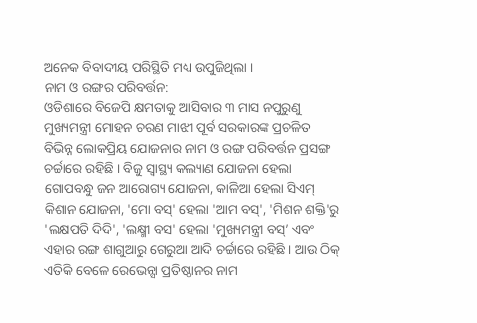ଅନେକ ବିବାଦୀୟ ପରିସ୍ଥିତି ମଧ୍ୟ ଉପୁଜିଥିଲା ।
ନାମ ଓ ରଙ୍ଗର ପରିବର୍ତ୍ତନ:
ଓଡିଶାରେ ବିଜେପି କ୍ଷମତାକୁ ଆସିବାର ୩ ମାସ ନପୁରୁଣୁ ମୁଖ୍ୟମନ୍ତ୍ରୀ ମୋହନ ଚରଣ ମାଝୀ ପୂର୍ବ ସରକାରଙ୍କ ପ୍ରଚଳିତ ବିଭିନ୍ନ ଲୋକପ୍ରିୟ ଯୋଜନାର ନାମ ଓ ରଙ୍ଗ ପରିବର୍ତ୍ତନ ପ୍ରସଙ୍ଗ ଚର୍ଚ୍ଚାରେ ରହିଛି । ବିଜୁ ସ୍ୱାସ୍ଥ୍ୟ କଲ୍ୟାଣ ଯୋଜନା ହେଲା ଗୋପବନ୍ଧୁ ଜନ ଆରୋଗ୍ୟ ଯୋଜନା, କାଳିଆ ହେଲା ସିଏମ୍ କିଶାନ ଯୋଜନା, 'ମୋ ବସ୍' ହେଲା 'ଆମ ବସ୍', 'ମିଶନ ଶକ୍ତି'ରୁ 'ଲକ୍ଷପତି ଦିଦି', 'ଲକ୍ଷ୍ମୀ ବସ' ହେଲା 'ମୁଖ୍ୟମନ୍ତ୍ରୀ ବସ୍’ ଏବଂ ଏହାର ରଙ୍ଗ ଶାଗୁଆରୁ ଗେରୁଆ ଆଦି ଚର୍ଚ୍ଚାରେ ରହିଛି । ଆଉ ଠିକ୍ ଏତିକି ବେଳେ ରେଭେନ୍ସା ପ୍ରତିଷ୍ଠାନର ନାମ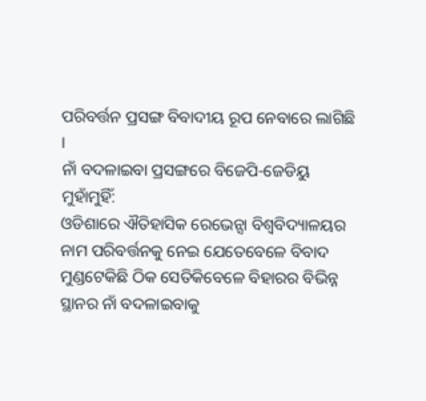ପରିବର୍ତ୍ତନ ପ୍ରସଙ୍ଗ ବିବାଦୀୟ ରୂପ ନେବାରେ ଲାଗିଛି ।
ନାଁ ବଦଳାଇବା ପ୍ରସଙ୍ଗରେ ବିଜେପି-ଜେଡିୟୁ ମୁହାଁମୁହିଁ:
ଓଡିଶାରେ ଐତିହାସିକ ରେଭେନ୍ସା ବିଶ୍ୱବିଦ୍ୟାଳୟର ନାମ ପରିବର୍ତ୍ତନକୁ ନେଇ ଯେତେବେଳେ ବିବାଦ ମୁଣ୍ଡଟେକିଛି ଠିକ ସେତିକିବେଳେ ବିହାରର ବିଭିନ୍ନ ସ୍ଥାନର ନାଁ ବଦଳାଇବାକୁ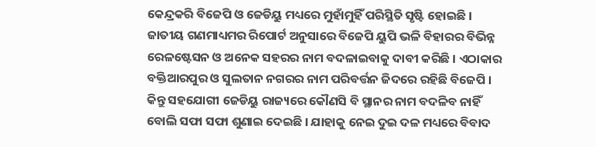କେନ୍ଦ୍ରକରି ବିଜେପି ଓ ଜେଡିୟୁ ମଧ୍ୟରେ ମୁହାଁମୁହିଁ ପରିସ୍ଥିତି ସୃଷ୍ଟି ହୋଇଛି । ଜାତୀୟ ଗଣମାଧ୍ୟମର ରିପୋର୍ଟ ଅନୁସାରେ ବିଜେପି ୟୁପି ଭଳି ବିହାରର ବିଭିନ୍ନ ରେଳଷ୍ଟେସନ ଓ ଅନେକ ସହରର ନାମ ବଦଳାଇବାକୁ ଦାବୀ କରିଛି । ଏଠାକାର ବକ୍ତିଆରପୁର ଓ ସୁଲତାନ ନଗରର ନାମ ପରିବର୍ତ୍ତନ ଜିଦରେ ରହିଛି ବିଜେପି । କିନ୍ତୁ ସହଯୋଗୀ ଜେଡିୟୁ ରାଜ୍ୟରେ କୌଣସି ବି ସ୍ଥାନର ନାମ ବଦଳିବ ନାହିଁ ବୋଲି ସଫା ସଫା ଶୁଣାଇ ଦେଇଛି । ଯାହାକୁ ନେଇ ଦୁଇ ଦଳ ମଧ୍ୟରେ ବିବାଦ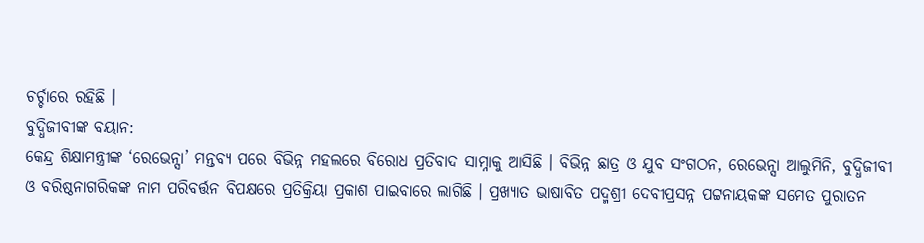ଚର୍ଚ୍ଚାରେ ରହିଛି ।
ବୁଦ୍ଧିଜୀବୀଙ୍କ ବୟାନ:
କେନ୍ଦ୍ର ଶିକ୍ଷାମନ୍ତ୍ରୀଙ୍କ ‘ରେଭେନ୍ସା’ ମନ୍ତବ୍ୟ ପରେ ବିଭିନ୍ନ ମହଲରେ ବିରୋଧ ପ୍ରତିବାଦ ସାମ୍ନାକୁ ଆସିଛି । ବିଭିନ୍ନ ଛାତ୍ର ଓ ଯୁବ ସଂଗଠନ, ରେଭେନ୍ସା ଆଲୁମିନି, ବୁଦ୍ଧିଜୀବୀ ଓ ବରିଷ୍ଠନାଗରିକଙ୍କ ନାମ ପରିବର୍ତ୍ତନ ବିପକ୍ଷରେ ପ୍ରତିକ୍ରିୟା ପ୍ରକାଶ ପାଇବାରେ ଲାଗିଛି । ପ୍ରଖ୍ୟାତ ଭାଷାବିତ ପଦ୍ମଶ୍ରୀ ଦେବୀପ୍ରସନ୍ନ ପଟ୍ଟନାୟକଙ୍କ ସମେତ ପୁରାତନ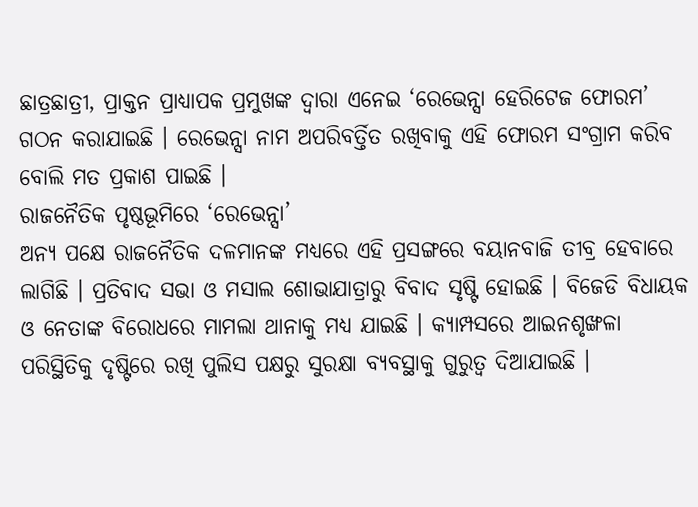ଛାତ୍ରଛାତ୍ରୀ, ପ୍ରାକ୍ତନ ପ୍ରାଧ୍ୟାପକ ପ୍ରମୁଖଙ୍କ ଦ୍ୱାରା ଏନେଇ ‘ରେଭେନ୍ସା ହେରିଟେଜ ଫୋରମ’ ଗଠନ କରାଯାଇଛି । ରେଭେନ୍ସା ନାମ ଅପରିବର୍ତ୍ତିତ ରଖିବାକୁ ଏହି ଫୋରମ ସଂଗ୍ରାମ କରିବ ବୋଲି ମତ ପ୍ରକାଶ ପାଇଛି ।
ରାଜନୈତିକ ପୃଷ୍ଠଭୂମିରେ ‘ରେଭେନ୍ସା’
ଅନ୍ୟ ପକ୍ଷେ ରାଜନୈତିକ ଦଳମାନଙ୍କ ମଧ୍ୟରେ ଏହି ପ୍ରସଙ୍ଗରେ ବୟାନବାଜି ତୀବ୍ର ହେବାରେ ଲାଗିଛି । ପ୍ରତିବାଦ ସଭା ଓ ମସାଲ ଶୋଭାଯାତ୍ରାରୁ ବିବାଦ ସୃଷ୍ଟି ହୋଇଛି । ବିଜେଡି ବିଧାୟକ ଓ ନେତାଙ୍କ ବିରୋଧରେ ମାମଲା ଥାନାକୁ ମଧ୍ୟ ଯାଇଛି । କ୍ୟାମ୍ପସରେ ଆଇନଶୃଙ୍ଖଳା ପରିସ୍ଥିତିକୁ ଦୃଷ୍ଟିରେ ରଖି ପୁଲିସ ପକ୍ଷରୁ ସୁରକ୍ଷା ବ୍ୟବସ୍ଥାକୁ ଗୁରୁତ୍ୱ ଦିଆଯାଇଛି ।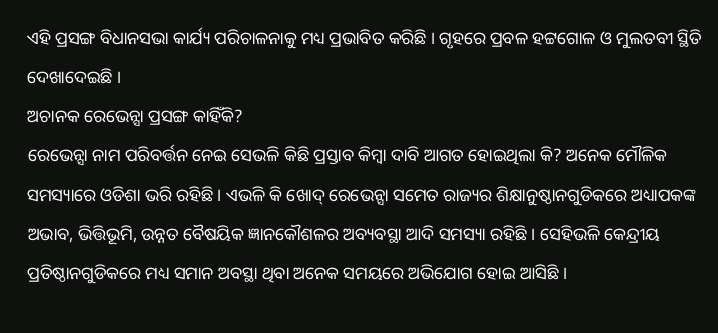ଏହି ପ୍ରସଙ୍ଗ ବିଧାନସଭା କାର୍ଯ୍ୟ ପରିଚାଳନାକୁ ମଧ୍ୟ ପ୍ରଭାବିତ କରିଛି । ଗୃହରେ ପ୍ରବଳ ହଟ୍ଟଗୋଳ ଓ ମୁଲତବୀ ସ୍ଥିତି ଦେଖାଦେଇଛି ।
ଅଚାନକ ରେଭେନ୍ସା ପ୍ରସଙ୍ଗ କାହିଁକି?
ରେଭେନ୍ସା ନାମ ପରିବର୍ତ୍ତନ ନେଇ ସେଭଳି କିଛି ପ୍ରସ୍ତାବ କିମ୍ବା ଦାବି ଆଗତ ହୋଇଥିଲା କି? ଅନେକ ମୌଳିକ ସମସ୍ୟାରେ ଓଡିଶା ଭରି ରହିଛି । ଏଭଳି କି ଖୋଦ୍ ରେଭେନ୍ସା ସମେତ ରାଜ୍ୟର ଶିକ୍ଷାନୁଷ୍ଠାନଗୁଡିକରେ ଅଧ୍ୟାପକଙ୍କ ଅଭାବ, ଭିତ୍ତିଭୂମି, ଉନ୍ନତ ବୈଷୟିକ ଜ୍ଞାନକୌଶଳର ଅବ୍ୟବସ୍ଥା ଆଦି ସମସ୍ୟା ରହିଛି । ସେହିଭଳି କେନ୍ଦ୍ରୀୟ ପ୍ରତିଷ୍ଠାନଗୁଡିକରେ ମଧ୍ୟ ସମାନ ଅବସ୍ଥା ଥିବା ଅନେକ ସମୟରେ ଅଭିଯୋଗ ହୋଇ ଆସିଛି ।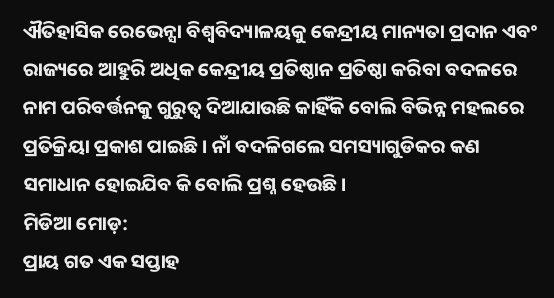ଐତିହାସିକ ରେଭେନ୍ସା ବିଶ୍ୱବିଦ୍ୟାଳୟକୁ କେନ୍ଦ୍ରୀୟ ମାନ୍ୟତା ପ୍ରଦାନ ଏବଂ ରାଜ୍ୟରେ ଆହୁରି ଅଧିକ କେନ୍ଦ୍ରୀୟ ପ୍ରତିଷ୍ଠାନ ପ୍ରତିଷ୍ଠା କରିବା ବଦଳରେ ନାମ ପରିବର୍ତ୍ତନକୁ ଗୁରୁତ୍ୱ ଦିଆଯାଉଛି କାହିଁକି ବୋଲି ବିଭିନ୍ନ ମହଲରେ ପ୍ରତିକ୍ରିୟା ପ୍ରକାଶ ପାଇଛି । ନାଁ ବଦଳିଗଲେ ସମସ୍ୟାଗୁଡିକର କଣ ସମାଧାନ ହୋଇଯିବ କି ବୋଲି ପ୍ରଶ୍ନ ହେଉଛି।
ମିଡିଆ ମୋଡ଼:
ପ୍ରାୟ ଗତ ଏକ ସପ୍ତାହ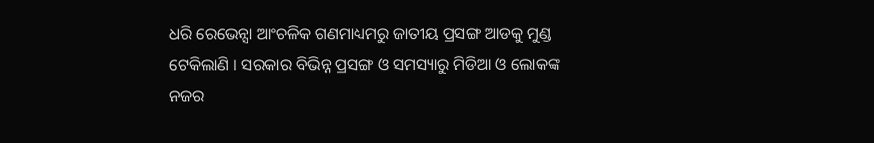ଧରି ରେଭେନ୍ସା ଆଂଚଳିକ ଗଣମାଧ୍ୟମରୁ ଜାତୀୟ ପ୍ରସଙ୍ଗ ଆଡକୁ ମୁଣ୍ଡ ଟେକିଲାଣି । ସରକାର ବିଭିନ୍ନ ପ୍ରସଙ୍ଗ ଓ ସମସ୍ୟାରୁ ମିଡିଆ ଓ ଲୋକଙ୍କ ନଜର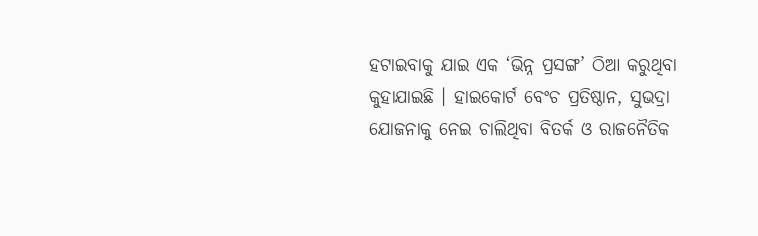ହଟାଇବାକୁ ଯାଇ ଏକ ‘ଭିନ୍ନ ପ୍ରସଙ୍ଗ’ ଠିଆ କରୁଥିବା କୁହାଯାଇଛି । ହାଇକୋର୍ଟ ବେଂଚ ପ୍ରତିଷ୍ଠାନ, ସୁଭଦ୍ରା ଯୋଜନାକୁ ନେଇ ଚାଲିଥିବା ବିତର୍କ ଓ ରାଜନୈତିକ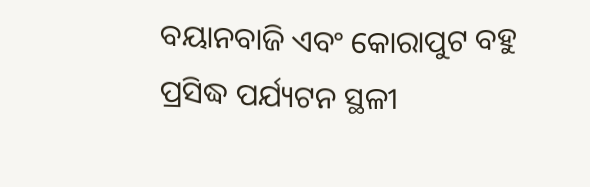ବୟାନବାଜି ଏବଂ କୋରାପୁଟ ବହୁ ପ୍ରସିଦ୍ଧ ପର୍ଯ୍ୟଟନ ସ୍ଥଳୀ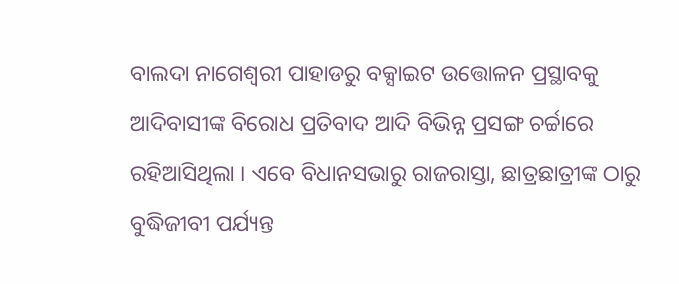ବାଲଦା ନାଗେଶ୍ୱରୀ ପାହାଡରୁ ବକ୍ସାଇଟ ଉତ୍ତୋଳନ ପ୍ରସ୍ଥାବକୁ ଆଦିବାସୀଙ୍କ ବିରୋଧ ପ୍ରତିବାଦ ଆଦି ବିଭିନ୍ନ ପ୍ରସଙ୍ଗ ଚର୍ଚ୍ଚାରେ ରହିଆସିଥିଲା । ଏବେ ବିଧାନସଭାରୁ ରାଜରାସ୍ତା, ଛାତ୍ରଛାତ୍ରୀଙ୍କ ଠାରୁ ବୁଦ୍ଧିଜୀବୀ ପର୍ଯ୍ୟନ୍ତ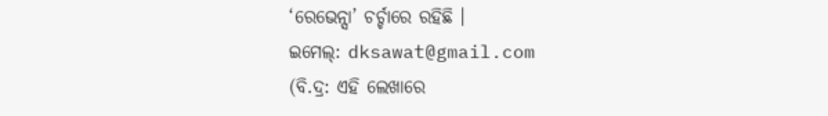‘ରେଭେନ୍ସା’ ଚର୍ଚ୍ଚାରେ ରହିଛି ।
ଇମେଲ୍: dksawat@gmail.com
(ବି.ଦ୍ର: ଏହି ଲେଖାରେ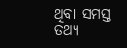ଥିବା ସମସ୍ତ ତଥ୍ୟ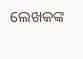ଲେଖକଙ୍କ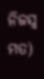ନିଜସ୍ୱ ମତ)